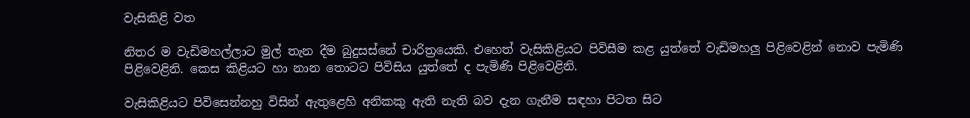වැසිකිළි වත‍

නිතර ම වැඩිමහල්ලාට මුල් තැන දීම බුදුසස්නේ චාරිත්‍රයෙකි. එහෙත් වැසිකිළියට පිවිසීම කළ යුත්තේ වැඩිමහලු පිළිවෙළින් නොව පැමිණි පිළිවෙළිනි. කෙස කිළියට හා නාන තොටට පිවිසිය යුත්තේ ද පැමිණි පිළිවෙළිනි.

වැසිකිළියට පිවිසෙන්නහු විසින් ඇතුළෙහි අනිකකු ඇති නැති බව දැන ගැනීම සඳහා පිටත සිට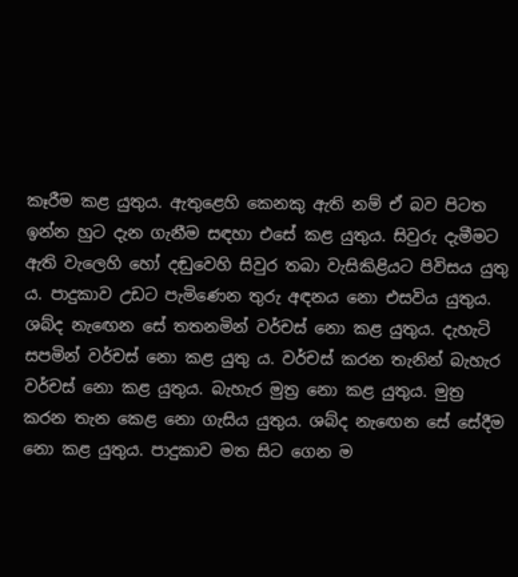කෑරීම කළ යුතුය. ඇතුළෙහි කෙනකු ඇති නම් ඒ බව පිටත ඉන්න හුට දැන ගැනීම සඳහා එසේ කළ යුතුය. සිවුරු දැමීමට ඇති වැලෙහි හෝ දඬුවෙහි සිවුර තබා වැසිකිළියට පිවිසය යුතු ය. පාදුකාව උඩට පැමිණෙන තුරු අඳනය නො එසවිය යුතුය. ශබ්ද නැඟෙන සේ තතනමින් වර්චස් නො කළ යුතුය. දැහැටි සපමින් වර්චස් නො කළ යුතු ය. වර්චස් කරන තැනින් බැහැර වර්චස් නො කළ යුතුය. බැහැර මුත්‍ර‍ නො කළ යුතුය. මුත්‍ර‍ කරන තැන කෙළ නො ගැසිය යුතුය. ශබ්ද නැඟෙන සේ සේදීම නො කළ යුතුය. පාදුකාව මත සිට ගෙන ම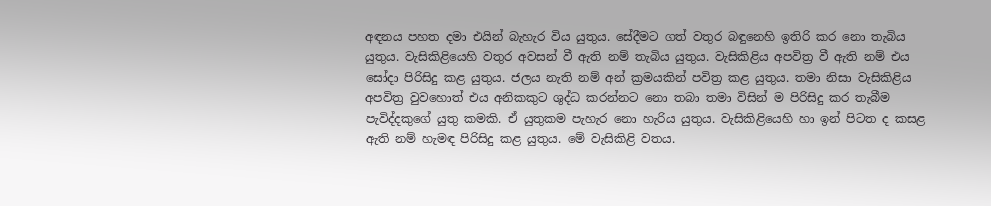අඳනය පහත දමා එයින් බැහැර විය යුතුය. සේදීමට ගත් වතුර බඳුනෙහි ඉතිරි කර නො තැබිය යුතුය. වැසිකිළියෙහි වතුර අවසන් වී ඇති නම් තැබිය යුතුය. වැසිකිළිය අපවිත්‍ර‍ වී ඇති නම් එය සෝදා පිරිසිදු කළ යුතුය. ජලය නැති නම් අන් ක්‍ර‍මයකින් පවිත්‍ර‍ කළ යුතුය. තමා නිසා වැසිකිළිය අපවිත්‍ර‍ වුවහොත් එය අනිකකුට ශුද්ධ කරන්නට නො තබා තමා විසින් ම පිරිසිදු කර තැබීම පැවිද්දකුගේ යුතු කමකි. ඒ යුතුකම පැහැර නො හැරිය යුතුය. වැසිකිළියෙහි හා ඉන් පිටත ද කසළ ඇති නම් හැමඳ පිරිසිදු කළ යුතුය. මේ වැසිකිළි වතය.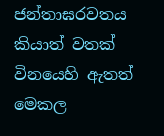ජන්තාඝරවතය කියාත් වතක් විනයෙහි ඇතත් මෙකල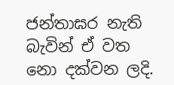ජන්තාඝර නැති බැවින් ඒ වත නො දක්වන ලදි.